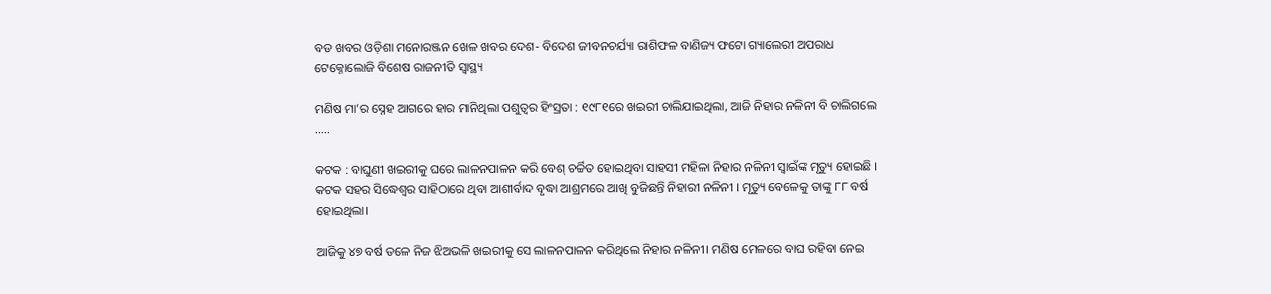ବଡ ଖବର ଓଡ଼ିଶା ମନୋରଞ୍ଜନ ଖେଳ ଖବର ଦେଶ- ବିଦେଶ ଜୀବନଚର୍ଯ୍ୟା ରାଶିଫଳ ବାଣିଜ୍ୟ ଫଟୋ ଗ୍ୟାଲେରୀ ଅପରାଧ ଟେକ୍ନୋଲୋଜି ବିଶେଷ ରାଜନୀତି ସ୍ଵାସ୍ଥ୍ୟ

ମଣିଷ ମା’ର ସ୍ନେହ ଆଗରେ ହାର ମାନିଥିଲା ପଶୁତ୍ୱର ହିଂସ୍ରତା : ୧୯୮୧ରେ ଖଇରୀ ଚାଲିଯାଇଥିଲା, ଆଜି ନିହାର ନଳିନୀ ବି ଚାଲିଗଲେ …..

କଟକ : ବାଘୁଣୀ ଖଇରୀକୁ ଘରେ ଲାଳନପାଳନ କରି ବେଶ୍ ଚର୍ଚ୍ଚିତ ହୋଇଥିବା ସାହସୀ ମହିଳା ନିହାର ନଳିନୀ ସ୍ୱାଇଁଙ୍କ ମୃତ୍ୟୁ ହୋଇଛି । କଟକ ସହର ସିଦ୍ଧେଶ୍ୱର ସାହିଠାରେ ଥିବା ଆଶୀର୍ବାଦ ବୃଦ୍ଧା ଆଶ୍ରମରେ ଆଖି ବୁଜିଛନ୍ତି ନିହାରୀ ନଳିନୀ । ମୃତ୍ୟୁ ବେଳେକୁ ତାଙ୍କୁ ୮୮ ବର୍ଷ ହୋଇଥିଲା।

ଆଜିକୁ ୪୭ ବର୍ଷ ତଳେ ନିଜ ଝିଅଭଳି ଖଇରୀକୁ ସେ ଲାଳନପାଳନ କରିଥିଲେ ନିହାର ନଳିନୀ। ମଣିଷ ମେଳରେ ବାଘ ରହିବା ନେଇ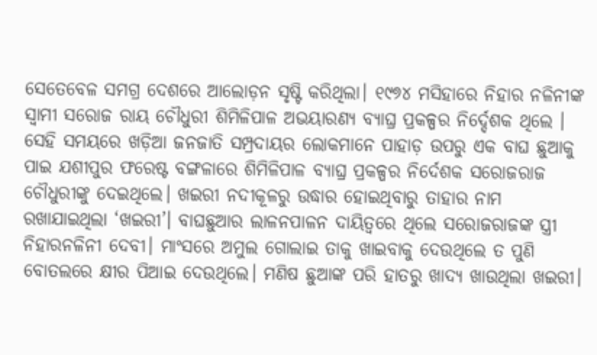ସେତେବେଳ ସମଗ୍ର ଦେଶରେ ଆଲୋଡ଼ନ ସୃଷ୍ଟି କରିଥିଲା। ୧୯୭୪ ମସିହାରେ ନିହାର ନଳିନୀଙ୍କ ସ୍ୱାମୀ ସରୋଜ ରାୟ ଚୌଧୁରୀ ଶିମିଳିପାଳ ଅଭୟାରଣ୍ୟ ବ୍ୟାଘ୍ର ପ୍ରକଳ୍ପର ନିର୍ଦ୍ଦେଶକ ଥିଲେ । ସେହି ସମୟରେ ଖଡ଼ିଆ ଜନଜାତି ସମ୍ପ୍ରଦାୟର ଲୋକମାନେ ପାହାଡ଼ ଉପରୁ ଏକ ବାଘ ଛୁଆକୁ ପାଇ ଯଶୀପୁର ଫରେଷ୍ଟ ବଙ୍ଗଳାରେ ଶିମିଳିପାଳ ବ୍ୟାଘ୍ର ପ୍ରକଳ୍ପର ନିର୍ଦେଶକ ସରୋଜରାଜ ଚୌଧୁରୀଙ୍କୁ ଦେଇଥିଲେ। ଖଇରୀ ନଦୀକୂଳରୁ ଉଦ୍ଧାର ହୋଇଥିବାରୁ ତାହାର ନାମ ରଖାଯାଇଥିଲା ‘ଖଇରୀ’। ବାଘଛୁଆର ଲାଳନପାଳନ ଦାୟିତ୍ୱରେ ଥିଲେ ସରୋଜରାଜଙ୍କ ସ୍ତ୍ରୀ ନିହାରନଳିନୀ ଦେବୀ। ମାଂସରେ ଅମୁଲ ଗୋଲାଇ ତାକୁ ଖାଇବାକୁ ଦେଉଥିଲେ ତ ପୁଣି ବୋତଲରେ କ୍ଷୀର ପିଆଇ ଦେଉଥିଲେ। ମଣିଷ ଛୁଆଙ୍କ ପରି ହାତରୁ ଖାଦ୍ୟ ଖାଉଥିଲା ଖଇରୀ।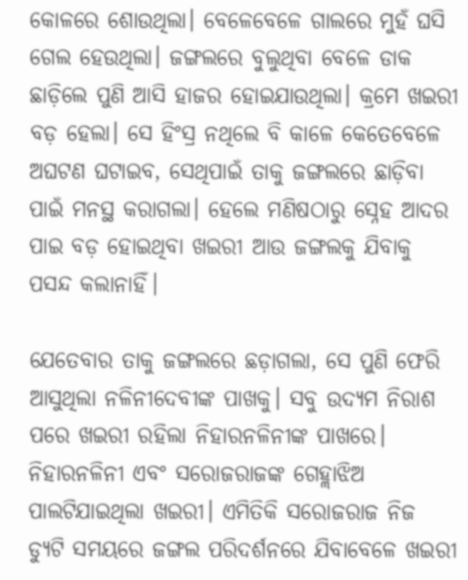କୋଳରେ ଶୋଉଥିଲା। ବେଳେବେଳେ ଗାଲରେ ମୁହଁ ଘସି ଗେଲ ହେଉଥିଲା। ଜଙ୍ଗଲରେ ବୁଲୁଥିବା ବେଳେ ଡାକ ଛାଡ଼ିଲେ ପୁଣି ଆସି ହାଜର ହୋଇଯାଉଥିଲା। କ୍ରମେ ଖଇରୀ ବଡ଼ ହେଲା। ସେ ହିଂସ୍ର ନଥିଲେ ବି କାଳେ କେତେବେଳେ ଅଘଟଣ ଘଟାଇବ, ସେଥିପାଇଁ ତାକୁ ଜଙ୍ଗଲରେ ଛାଡ଼ିବା ପାଇଁ ମନସ୍ଥ କରାଗଲା। ହେଲେ ମଣିଷଠାରୁ ସ୍ନେହ ଆଦର ପାଇ ବଡ଼ ହୋଇଥିବା ଖଇରୀ ଆଉ ଜଙ୍ଗଲକୁ ଯିବାକୁ ପସନ୍ଦ କଲାନାହିଁ।

ଯେତେବାର ତାକୁ ଜଙ୍ଗଲରେ ଛଡ଼ାଗଲା, ସେ ପୁଣି ଫେରି ଆସୁଥିଲା ନଳିନୀଦେବୀଙ୍କ ପାଖକୁ। ସବୁ ଉଦ୍ୟମ ନିରାଶ ପରେ ଖଇରୀ ରହିଲା ନିହାରନଳିନୀଙ୍କ ପାଖରେ। ନିହାରନଳିନୀ ଏବଂ ସରୋଜରାଜଙ୍କ ଗେହ୍ଲାଝିଅ ପାଲଟିଯାଇଥିଲା ଖଇରୀ। ଏମିତିକି ସରୋଜରାଜ ନିଜ ଡ୍ୟୁଟି ସମୟରେ ଜଙ୍ଗଲ ପରିଦର୍ଶନରେ ଯିବାବେଳେ ଖଇରୀ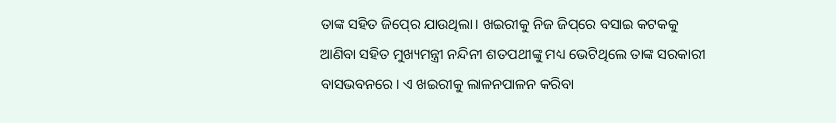ତାଙ୍କ ସହିତ ଜିପ୍‍ରେ ଯାଉଥିଲା। ଖଇରୀକୁ ନିଜ ଜିପ୍‌ରେ ବସାଇ କଟକକୁ ଆଣିବା ସହିତ ମୁଖ୍ୟମନ୍ତ୍ରୀ ନନ୍ଦିନୀ ଶତପଥୀଙ୍କୁ ମଧ୍ୟ ଭେଟିଥିଲେ ତାଙ୍କ ସରକାରୀ ବାସଭବନରେ। ଏ ଖଇରୀକୁ ଲାଳନପାଳନ କରିବା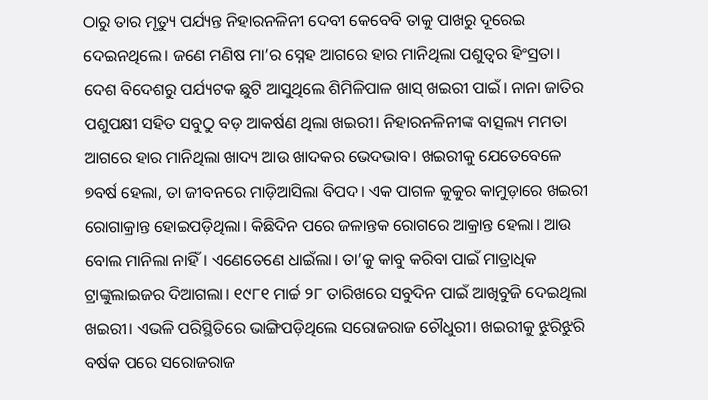ଠାରୁ ତାର ମୃତ୍ୟୁ ପର୍ଯ୍ୟନ୍ତ ନିହାରନଳିନୀ ଦେବୀ କେବେବି ତାକୁ ପାଖରୁ ଦୂରେଇ ଦେଇନଥିଲେ। ଜଣେ ମଣିଷ ମା’ର ସ୍ନେହ ଆଗରେ ହାର ମାନିଥିଲା ପଶୁତ୍ୱର ହିଂସ୍ରତା। ଦେଶ ବିଦେଶରୁ ପର୍ଯ୍ୟଟକ ଛୁଟି ଆସୁଥିଲେ ଶିମିଳିପାଳ ଖାସ୍‍ ଖଇରୀ ପାଇଁ। ନାନା ଜାତିର ପଶୁପକ୍ଷୀ ସହିତ ସବୁଠୁ ବଡ଼ ଆକର୍ଷଣ ଥିଲା ଖଇରୀ। ନିହାରନଳିନୀଙ୍କ ବାତ୍ସଲ୍ୟ ମମତା ଆଗରେ ହାର ମାନିଥିଲା ଖାଦ୍ୟ ଆଉ ଖାଦକର ଭେଦଭାବ। ଖଇରୀକୁ ଯେତେବେଳେ ୭ବର୍ଷ ହେଲା, ତା ଜୀବନରେ ମାଡ଼ିଆସିଲା ବିପଦ। ଏକ ପାଗଳ କୁକୁର କାମୁଡ଼ାରେ ଖଇରୀ ରୋଗାକ୍ରାନ୍ତ ହୋଇପଡ଼ିଥିଲା। କିଛିଦିନ ପରେ ଜଳାନ୍ତକ ରୋଗରେ ଆକ୍ରାନ୍ତ ହେଲା। ଆଉ ବୋଲ ମାନିଲା ନାହିଁ। ଏଣେତେଣେ ଧାଇଁଲା। ତା’କୁ କାବୁ କରିବା ପାଇଁ ମାତ୍ରାଧିକ ଟ୍ରାଙ୍କୁଲାଇଜର ଦିଆଗଲା। ୧୯୮୧ ମାର୍ଚ୍ଚ ୨୮ ତାରିଖରେ ସବୁଦିନ ପାଇଁ ଆଖିବୁଜି ଦେଇଥିଲା ଖଇରୀ। ଏଭଳି ପରିସ୍ଥିତିରେ ଭାଙ୍ଗିପଡ଼ିଥିଲେ ସରୋଜରାଜ ଚୌଧୁରୀ। ଖଇରୀକୁ ଝୁରିଝୁରି ବର୍ଷକ ପରେ ସରୋଜରାଜ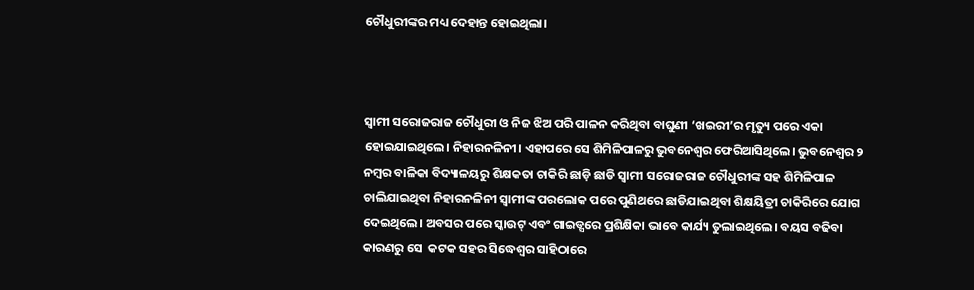ଚୌଧୁରୀଙ୍କର ମଧ୍ୟ ଦେହାନ୍ତ ହୋଇଥିଲା।



ସ୍ୱାମୀ ସରୋଜରାଜ ଚୌଧୁରୀ ଓ ନିଜ ଝିଅ ପରି ପାଳନ କରିଥିବା ବାଘୁଣୀ ‘ଖଇରୀ’ର ମୃତ୍ୟୁ ପରେ ଏକା ହୋଇଯାଇଥିଲେ। ନିହାରନଳିନୀ। ଏହାପରେ ସେ ଶିମିଳିପାଳରୁ ଭୁବନେଶ୍ବର ଫେରିଆସିଥିଲେ। ଭୁବନେଶ୍ବର ୨ ନମ୍ବର ବାଳିକା ବିଦ୍ୟାଳୟରୁ ଶିକ୍ଷକତା ଚାକିରି ଛାଡ଼ି ଛାଡି ସ୍ବାମୀ ସରୋଜରାଜ ଚୌଧୁରୀଙ୍କ ସହ ଶିମିଳିପାଳ ଚାଲିଯାଇଥିବା ନିହାରନଳିନୀ ସ୍ୱାମୀଙ୍କ ପରଲୋକ ପରେ ପୁଣିଥରେ ଛାଡିଯାଇଥିବା ଶିକ୍ଷୟିତ୍ରୀ ଚାକିରିରେ ଯୋଗ ଦେଇଥିଲେ। ଅବସର ପରେ ସ୍କାଉଟ୍‍ ଏବଂ ଗାଇଡ୍ସରେ ପ୍ରଶିକ୍ଷିକା ଭାବେ କାର୍ଯ୍ୟ ତୁଲାଇଥିଲେ। ବୟସ ବଢିବା କାରଣରୁ ସେ  କଟକ ସହର ସିଦ୍ଧେଶ୍ୱର ସାହିଠାରେ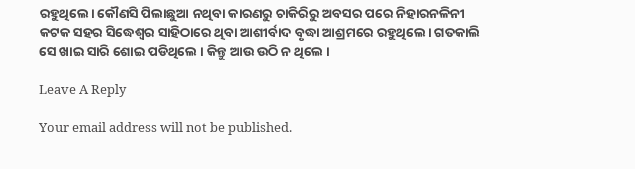ରହୁଥିଲେ। କୌଣସି ପିଲାଛୁଆ ନଥିବା କାରଣରୁ ଚାକିରିରୁ ଅବସର ପରେ ନିହାରନଳିନୀ କଟକ ସହର ସିଦ୍ଧେଶ୍ୱର ସାହିଠାରେ ଥିବା ଆଶୀର୍ବାଦ ବୃଦ୍ଧା ଆଶ୍ରମରେ ରହୁଥିଲେ। ଗତକାଲି ସେ ଖାଇ ସାରି ଶୋଇ ପଡିଥିଲେ । କିନ୍ତୁ ଆଉ ଉଠି ନ ଥିଲେ ।

Leave A Reply

Your email address will not be published.